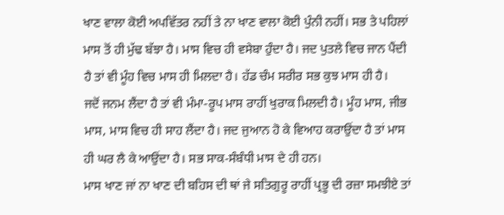ਖਾਣ ਵਾਲਾ ਕੋਈ ਅਪਵਿੱਤਰ ਨਹੀਂ ਤੇ ਨਾ ਖਾਣ ਵਾਲਾ ਕੋਈ ਪੁੰਨੀ ਨਹੀਂ। ਸਭ ਤੇ ਪਹਿਲਾਂ ਮਾਸ ਤੋਂ ਹੀ ਮੁੱਢ ਬੱਝਾ ਹੈ। ਮਾਸ ਵਿਚ ਹੀ ਵਸੇਬਾ ਹੁੰਦਾ ਹੈ। ਜਦ ਪੁਤਲੇ ਵਿਚ ਜਾਨ ਪੈਂਦੀ ਹੈ ਤਾਂ ਵੀ ਮੂੰਹ ਵਿਚ ਮਾਸ ਹੀ ਮਿਲਦਾ ਹੈ। ਹੱਡ ਚੰਮ ਸਰੀਰ ਸਭ ਕੁਝ ਮਾਸ ਹੀ ਹੈ।
ਜਦੋਂ ਜਨਮ ਲੈਂਦਾ ਹੈ ਤਾਂ ਵੀ ਮੰਮਾ-ਰੂਪ ਮਾਸ ਰਾਹੀਂ ਖੁਰਾਕ ਮਿਲਦੀ ਹੈ। ਮੂੰਹ ਮਾਸ, ਜੀਭ ਮਾਸ, ਮਾਸ ਵਿਚ ਹੀ ਸਾਹ ਲੈਂਦਾ ਹੈ। ਜਦ ਜੁਆਨ ਹੋ ਕੇ ਵਿਆਹ ਕਰਾਉਂਦਾ ਹੈ ਤਾਂ ਮਾਸ ਹੀ ਘਰ ਲੈ ਕੇ ਆਉਂਦਾ ਹੈ। ਸਭ ਸਾਕ-ਸੰਬੰਧੀ ਮਾਸ ਦੇ ਹੀ ਹਨ।
ਮਾਸ ਖਾਣ ਜਾਂ ਨਾ ਖਾਣ ਦੀ ਬਹਿਸ ਦੀ ਥਾਂ ਜੇ ਸਤਿਗੁਰੂ ਰਾਹੀਂ ਪ੍ਰਭੂ ਦੀ ਰਜ਼ਾ ਸਮਝੀਏ ਤਾਂ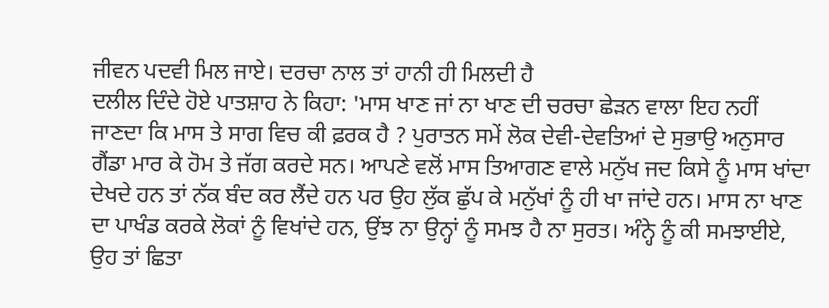ਜੀਵਨ ਪਦਵੀ ਮਿਲ ਜਾਏ। ਦਰਚਾ ਨਾਲ ਤਾਂ ਹਾਨੀ ਹੀ ਮਿਲਦੀ ਹੈ
ਦਲੀਲ ਦਿੰਦੇ ਹੋਏ ਪਾਤਸ਼ਾਹ ਨੇ ਕਿਹਾ: 'ਮਾਸ ਖਾਣ ਜਾਂ ਨਾ ਖਾਣ ਦੀ ਚਰਚਾ ਛੇੜਨ ਵਾਲਾ ਇਹ ਨਹੀਂ ਜਾਣਦਾ ਕਿ ਮਾਸ ਤੇ ਸਾਗ ਵਿਚ ਕੀ ਫ਼ਰਕ ਹੈ ? ਪੁਰਾਤਨ ਸਮੇਂ ਲੋਕ ਦੇਵੀ-ਦੇਵਤਿਆਂ ਦੇ ਸੁਭਾਉ ਅਨੁਸਾਰ ਗੈਂਡਾ ਮਾਰ ਕੇ ਹੋਮ ਤੇ ਜੱਗ ਕਰਦੇ ਸਨ। ਆਪਣੇ ਵਲੋਂ ਮਾਸ ਤਿਆਗਣ ਵਾਲੇ ਮਨੁੱਖ ਜਦ ਕਿਸੇ ਨੂੰ ਮਾਸ ਖਾਂਦਾ ਦੇਖਦੇ ਹਨ ਤਾਂ ਨੱਕ ਬੰਦ ਕਰ ਲੈਂਦੇ ਹਨ ਪਰ ਉਹ ਲੁੱਕ ਛੁੱਪ ਕੇ ਮਨੁੱਖਾਂ ਨੂੰ ਹੀ ਖਾ ਜਾਂਦੇ ਹਨ। ਮਾਸ ਨਾ ਖਾਣ ਦਾ ਪਾਖੰਡ ਕਰਕੇ ਲੋਕਾਂ ਨੂੰ ਵਿਖਾਂਦੇ ਹਨ, ਉਂਝ ਨਾ ਉਨ੍ਹਾਂ ਨੂੰ ਸਮਝ ਹੈ ਨਾ ਸੁਰਤ। ਅੰਨ੍ਹੇ ਨੂੰ ਕੀ ਸਮਝਾਈਏ, ਉਹ ਤਾਂ ਛਿਤਾ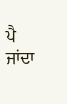ਪੈ ਜਾਂਦਾ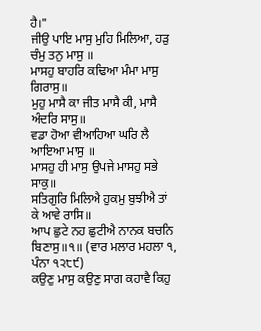ਹੈ।"
ਜੀਉ ਪਾਇ ਮਾਸੁ ਮੁਹਿ ਮਿਲਿਆ, ਹੜੁ ਚੰਮੁ ਤਨੁ ਮਾਸੁ ॥
ਮਾਸਹੁ ਬਾਹਰਿ ਕਢਿਆ ਮੰਮਾ ਮਾਸੁ ਗਿਰਾਸੁ॥
ਮੁਹੁ ਮਾਸੈ ਕਾ ਜੀਤ ਮਾਸੈ ਕੀ, ਮਾਸੈ ਅੰਦਰਿ ਸਾਸੁ॥
ਵਡਾ ਹੋਆ ਵੀਆਹਿਆ ਘਰਿ ਲੈ ਆਇਆ ਮਾਸੁ ॥
ਮਾਸਹੁ ਹੀ ਮਾਸੁ ਉਪਜੇ ਮਾਸਹੁ ਸਭੇ ਸਾਕੁ॥
ਸਤਿਗੁਰਿ ਮਿਲਿਐ ਹੁਕਮੁ ਬੁਝੀਐ ਤਾਂ ਕੇ ਆਵੇ ਰਾਸਿ॥
ਆਪ ਛੁਟੇ ਨਹ ਛੁਟੀਐ ਨਾਨਕ ਬਚਨਿ ਬਿਣਾਸੁ॥੧॥ (ਵਾਰ ਮਲਾਰ ਮਹਲਾ ੧, ਪੰਨਾ ੧੨੮੯)
ਕਉਣੁ ਮਾਸੁ ਕਉਣੁ ਸਾਗ ਕਹਾਵੈ ਕਿਹੁ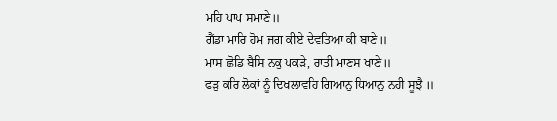ਮਹਿ ਪਾਪ ਸਮਾਣੇ॥
ਗੈਂਡਾ ਮਾਰਿ ਹੋਮ ਜਗ ਕੀਏ ਦੇਵਤਿਆ ਕੀ ਬਾਣੇ॥
ਮਾਸ ਛੋਡਿ ਬੈਸਿ ਨਕੁ ਪਕੜੇ, ਰਾਤੀ ਮਾਣਸ ਖਾਣੇ॥
ਫੜੁ ਕਰਿ ਲੋਕਾਂ ਨੂੰ ਦਿਖਲਾਵਹਿ ਗਿਆਨੁ ਧਿਆਨੁ ਨਹੀ ਸੂਝੈ ॥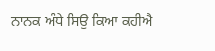ਨਾਨਕ ਅੰਧੇ ਸਿਉ ਕਿਆ ਕਹੀਐ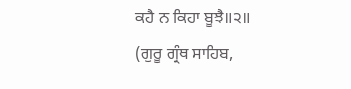ਕਹੈ ਨ ਕਿਹਾ ਬੂਝੈ॥੨॥
(ਗੁਰੂ ਗ੍ਰੰਥ ਸਾਹਿਬ,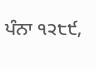ਪੰਨਾ ੧੨੮੯,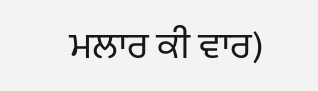ਮਲਾਰ ਕੀ ਵਾਰ)